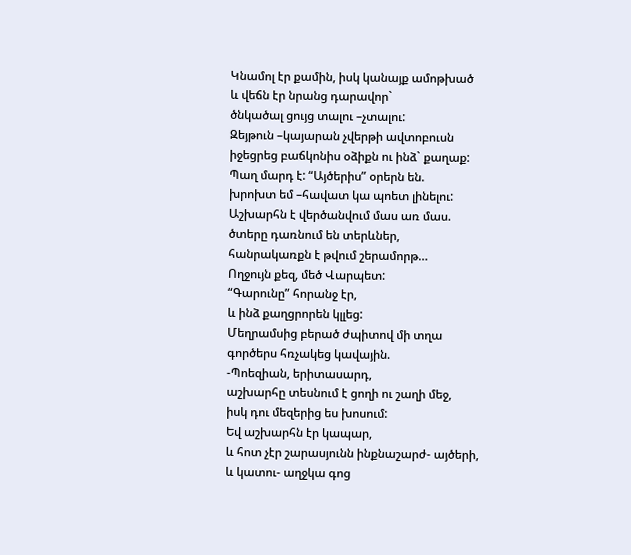Կնամոլ էր քամին, իսկ կանայք ամոթխած
և վեճն էր նրանց դարավոր`
ծնկածալ ցույց տալու –չտալու:
Զեյթուն –կայարան չվերթի ավտոբուսն
իջեցրեց բաճկոնիս օձիքն ու ինձ` քաղաք:
Պաղ մարդ է: “Այծերիս” օրերն են.
խրոխտ եմ –հավատ կա պոետ լինելու:
Աշխարհն է վերծանվում մաս առ մաս.
ծտերը դառնում են տերևներ,
հանրակառքն է թվում շերամորթ…
Ողջույն քեզ, մեծ Վարպետ:
“Գարունը” հորանջ էր,
և ինձ քաղցրորեն կլլեց:
Մեղրամսից բերած ժպիտով մի տղա
գործերս հռչակեց կավային.
-Պոեզիան, երիտասարդ,
աշխարհը տեսնում է ցողի ու շաղի մեջ,
իսկ դու մեզերից ես խոսում:
Եվ աշխարհն էր կապար,
և հոտ չէր շարասյունն ինքնաշարժ- այծերի,
և կատու- աղջկա գոց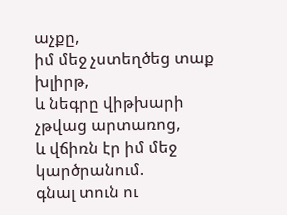աչքը,
իմ մեջ չստեղծեց տաք խլիրթ,
և նեգրը վիթխարի չթվաց արտառոց,
և վճիռն էր իմ մեջ կարծրանում.
գնալ տուն ու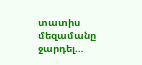տատիս մեզամանը ջարդել…